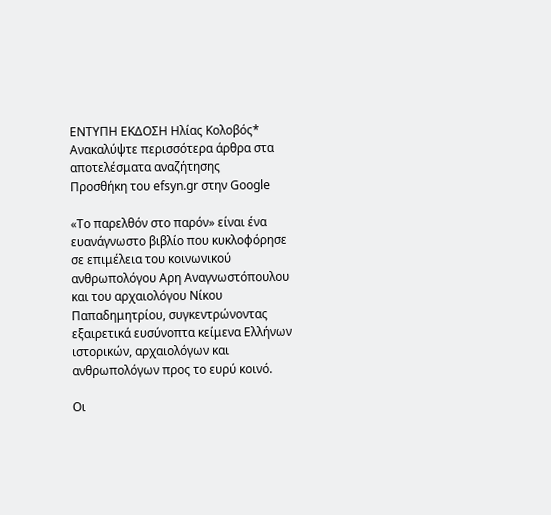ΕΝΤΥΠΗ ΕΚΔΟΣΗ Ηλίας Κολοβός*
Ανακαλύψτε περισσότερα άρθρα στα αποτελέσματα αναζήτησης
Προσθήκη του efsyn.gr στην Google

«Το παρελθόν στο παρόν» είναι ένα ευανάγνωστο βιβλίο που κυκλοφόρησε σε επιμέλεια του κοινωνικού ανθρωπολόγου Αρη Αναγνωστόπουλου και του αρχαιολόγου Νίκου Παπαδημητρίου, συγκεντρώνοντας εξαιρετικά ευσύνοπτα κείμενα Ελλήνων ιστορικών, αρχαιολόγων και ανθρωπολόγων προς το ευρύ κοινό.

Οι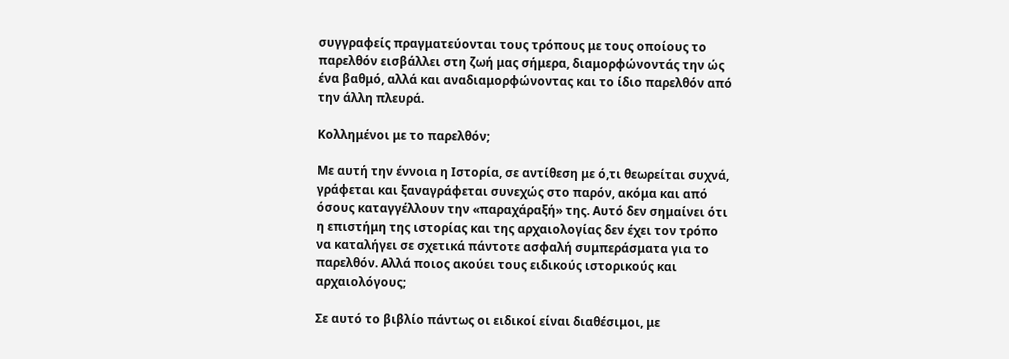συγγραφείς πραγματεύονται τους τρόπους με τους οποίους το παρελθόν εισβάλλει στη ζωή μας σήμερα, διαμορφώνοντάς την ώς ένα βαθμό, αλλά και αναδιαμορφώνοντας και το ίδιο παρελθόν από την άλλη πλευρά.

Κολλημένοι με το παρελθόν;

Με αυτή την έννοια η Ιστορία, σε αντίθεση με ό,τι θεωρείται συχνά, γράφεται και ξαναγράφεται συνεχώς στο παρόν, ακόμα και από όσους καταγγέλλουν την «παραχάραξή» της. Αυτό δεν σημαίνει ότι η επιστήμη της ιστορίας και της αρχαιολογίας δεν έχει τον τρόπο να καταλήγει σε σχετικά πάντοτε ασφαλή συμπεράσματα για το παρελθόν. Αλλά ποιος ακούει τους ειδικούς ιστορικούς και αρχαιολόγους;

Σε αυτό το βιβλίο πάντως οι ειδικοί είναι διαθέσιμοι, με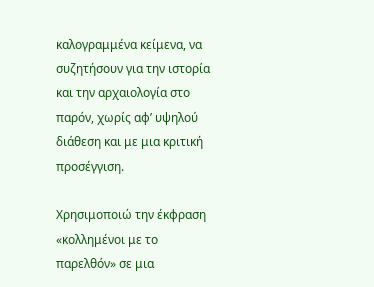καλογραμμένα κείμενα, να συζητήσουν για την ιστορία και την αρχαιολογία στο παρόν, χωρίς αφ’ υψηλού διάθεση και με μια κριτική προσέγγιση.

Χρησιμοποιώ την έκφραση «κολλημένοι με το παρελθόν» σε μια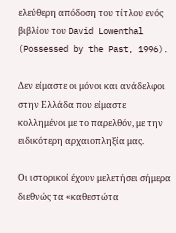ελεύθερη απόδοση του τίτλου ενός βιβλίου του David Lowenthal (Possessed by the Past, 1996).

Δεν είμαστε οι μόνοι και ανάδελφοι στην Ελλάδα που είμαστε κολλημένοι με το παρελθόν, με την ειδικότερη αρχαιοπληξία μας.

Οι ιστορικοί έχουν μελετήσει σήμερα διεθνώς τα «καθεστώτα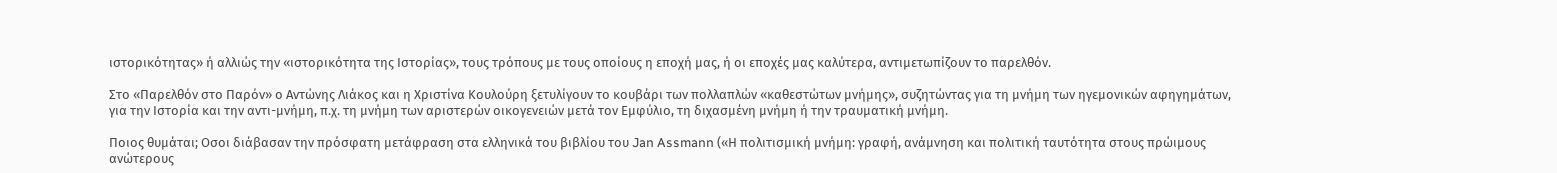ιστορικότητας» ή αλλιώς την «ιστορικότητα της Ιστορίας», τους τρόπους με τους οποίους η εποχή μας, ή οι εποχές μας καλύτερα, αντιμετωπίζουν το παρελθόν.

Στο «Παρελθόν στο Παρόν» ο Αντώνης Λιάκος και η Χριστίνα Κουλούρη ξετυλίγουν το κουβάρι των πολλαπλών «καθεστώτων μνήμης», συζητώντας για τη μνήμη των ηγεμονικών αφηγημάτων, για την Ιστορία και την αντι-μνήμη, π.χ. τη μνήμη των αριστερών οικογενειών μετά τον Εμφύλιο, τη διχασμένη μνήμη ή την τραυματική μνήμη.

Ποιος θυμάται; Οσοι διάβασαν την πρόσφατη μετάφραση στα ελληνικά του βιβλίου του Jan Assmann («Η πολιτισμική μνήμη: γραφή, ανάμνηση και πολιτική ταυτότητα στους πρώιμους ανώτερους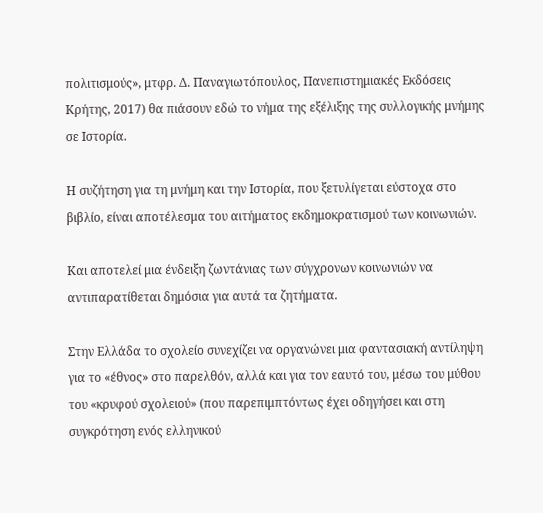πολιτισμούς», μτφρ. Δ. Παναγιωτόπουλος, Πανεπιστημιακές Εκδόσεις Κρήτης, 2017) θα πιάσουν εδώ το νήμα της εξέλιξης της συλλογικής μνήμης σε Ιστορία.

Η συζήτηση για τη μνήμη και την Ιστορία, που ξετυλίγεται εύστοχα στο βιβλίο, είναι αποτέλεσμα του αιτήματος εκδημοκρατισμού των κοινωνιών.

Και αποτελεί μια ένδειξη ζωντάνιας των σύγχρονων κοινωνιών να αντιπαρατίθεται δημόσια για αυτά τα ζητήματα.

Στην Ελλάδα το σχολείο συνεχίζει να οργανώνει μια φαντασιακή αντίληψη για το «έθνος» στο παρελθόν, αλλά και για τον εαυτό του, μέσω του μύθου του «κρυφού σχολειού» (που παρεπιμπτόντως έχει οδηγήσει και στη συγκρότηση ενός ελληνικού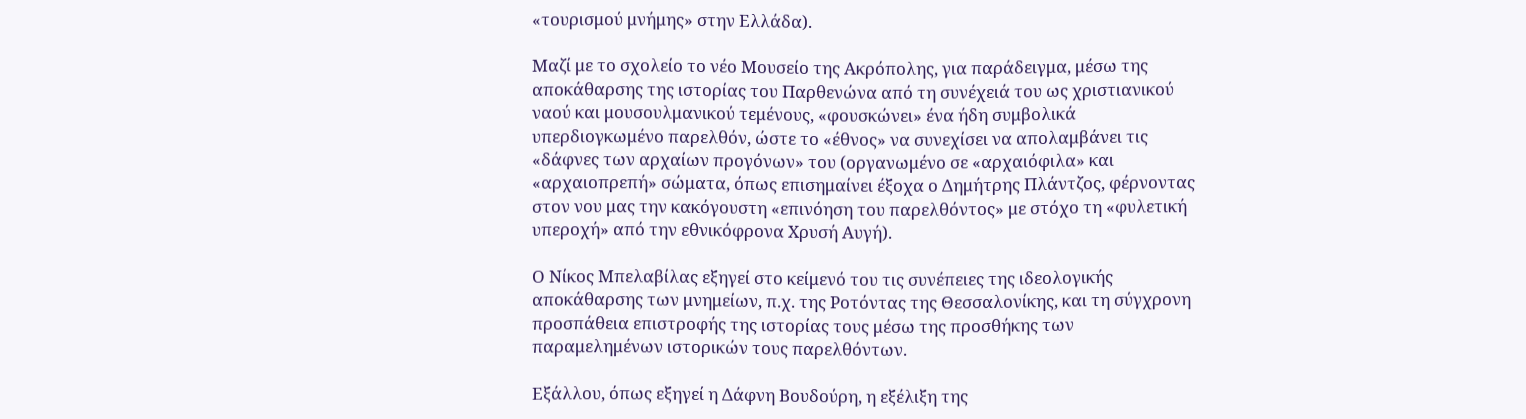«τουρισμού μνήμης» στην Ελλάδα).

Μαζί με το σχολείο το νέο Μουσείο της Ακρόπολης, για παράδειγμα, μέσω της αποκάθαρσης της ιστορίας του Παρθενώνα από τη συνέχειά του ως χριστιανικού ναού και μουσουλμανικού τεμένους, «φουσκώνει» ένα ήδη συμβολικά υπερδιογκωμένο παρελθόν, ώστε το «έθνος» να συνεχίσει να απολαμβάνει τις «δάφνες των αρχαίων προγόνων» του (οργανωμένο σε «αρχαιόφιλα» και «αρχαιοπρεπή» σώματα, όπως επισημαίνει έξοχα ο Δημήτρης Πλάντζος, φέρνοντας στον νου μας την κακόγουστη «επινόηση του παρελθόντος» με στόχο τη «φυλετική υπεροχή» από την εθνικόφρονα Χρυσή Αυγή).

Ο Νίκος Μπελαβίλας εξηγεί στο κείμενό του τις συνέπειες της ιδεολογικής αποκάθαρσης των μνημείων, π.χ. της Ροτόντας της Θεσσαλονίκης, και τη σύγχρονη προσπάθεια επιστροφής της ιστορίας τους μέσω της προσθήκης των παραμελημένων ιστορικών τους παρελθόντων.

Εξάλλου, όπως εξηγεί η Δάφνη Βουδούρη, η εξέλιξη της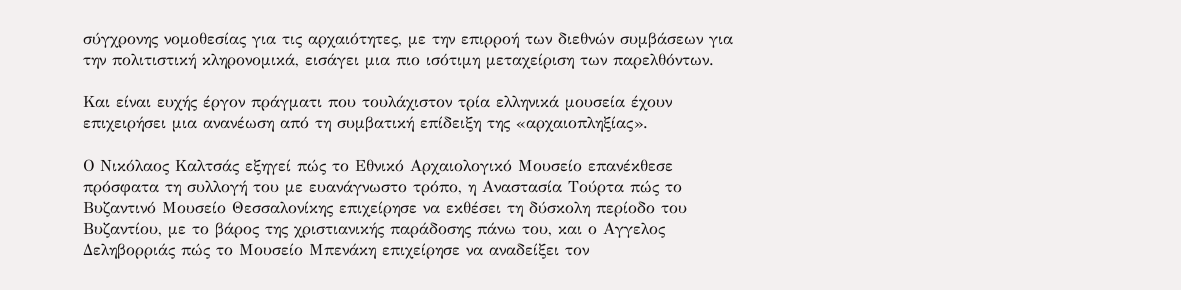σύγχρονης νομοθεσίας για τις αρχαιότητες, με την επιρροή των διεθνών συμβάσεων για την πολιτιστική κληρονομικά, εισάγει μια πιο ισότιμη μεταχείριση των παρελθόντων.

Και είναι ευχής έργον πράγματι που τουλάχιστον τρία ελληνικά μουσεία έχουν επιχειρήσει μια ανανέωση από τη συμβατική επίδειξη της «αρχαιοπληξίας».

Ο Νικόλαος Καλτσάς εξηγεί πώς το Εθνικό Αρχαιολογικό Μουσείο επανέκθεσε πρόσφατα τη συλλογή του με ευανάγνωστο τρόπο, η Αναστασία Τούρτα πώς το Βυζαντινό Μουσείο Θεσσαλονίκης επιχείρησε να εκθέσει τη δύσκολη περίοδο του Βυζαντίου, με το βάρος της χριστιανικής παράδοσης πάνω του, και ο Αγγελος Δεληβορριάς πώς το Μουσείο Μπενάκη επιχείρησε να αναδείξει τον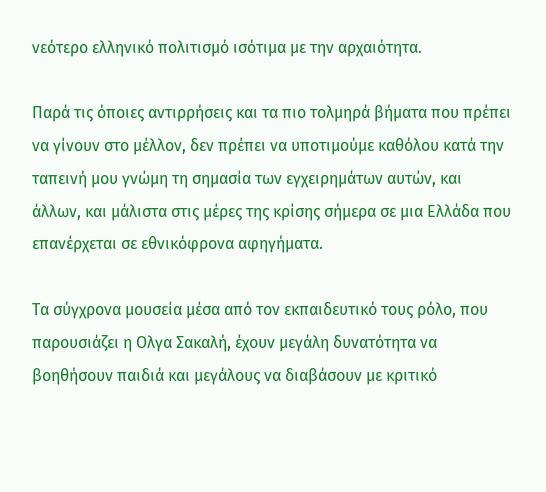νεότερο ελληνικό πολιτισμό ισότιμα με την αρχαιότητα.

Παρά τις όποιες αντιρρήσεις και τα πιο τολμηρά βήματα που πρέπει να γίνουν στο μέλλον, δεν πρέπει να υποτιμούμε καθόλου κατά την ταπεινή μου γνώμη τη σημασία των εγχειρημάτων αυτών, και άλλων, και μάλιστα στις μέρες της κρίσης σήμερα σε μια Ελλάδα που επανέρχεται σε εθνικόφρονα αφηγήματα.

Τα σύγχρονα μουσεία μέσα από τον εκπαιδευτικό τους ρόλο, που παρουσιάζει η Ολγα Σακαλή, έχουν μεγάλη δυνατότητα να βοηθήσουν παιδιά και μεγάλους να διαβάσουν με κριτικό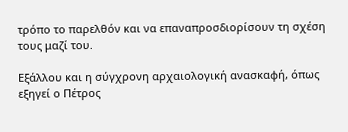τρόπο το παρελθόν και να επαναπροσδιορίσουν τη σχέση τους μαζί του.

Εξάλλου και η σύγχρονη αρχαιολογική ανασκαφή, όπως εξηγεί ο Πέτρος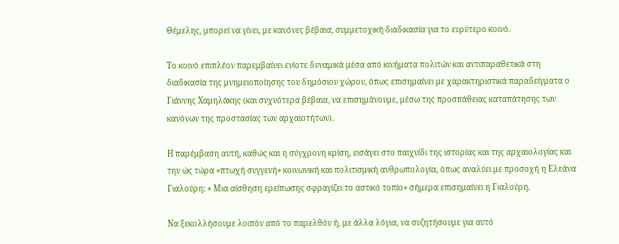Θέμελης, μπορεί να γίνει, με κανόνες βέβαια, συμμετοχική διαδικασία για το ευρύτερο κοινό.

Το κοινό επιπλέον παρεμβαίνει ενίοτε δυναμικά μέσα από κινήματα πολιτών και αντιπαραθετικά στη διαδικασία της μνημειοποίησης του δημόσιου χώρου, όπως επισημαίνει με χαρακτηριστικά παραδείγματα ο Γιάννης Χαμηλάκης (και συχνότερα βέβαια, να επισημάνουμε, μέσω της προσπάθειας καταπάτησης των κανόνων της προστασίας των αρχαιοτήτων).

Η παρέμβαση αυτή, καθώς και η σύγχρονη κρίση, εισάγει στο παιχνίδι της ιστορίας και της αρχαιολογίας και την ώς τώρα «πτωχή συγγενή» κοινωνική και πολιτισμική ανθρωπολογία, όπως αναλύει με προσοχή η Ελεάνα Γιαλούρη: « Μια αίσθηση ερείπωσης σφραγίζει το αστικό τοπίο» σήμερα επισημαίνει η Γιαλούρη.

Να ξεκολλήσουμε λοιπόν από το παρελθόν ή, με άλλα λόγια, να συζητήσουμε για αυτό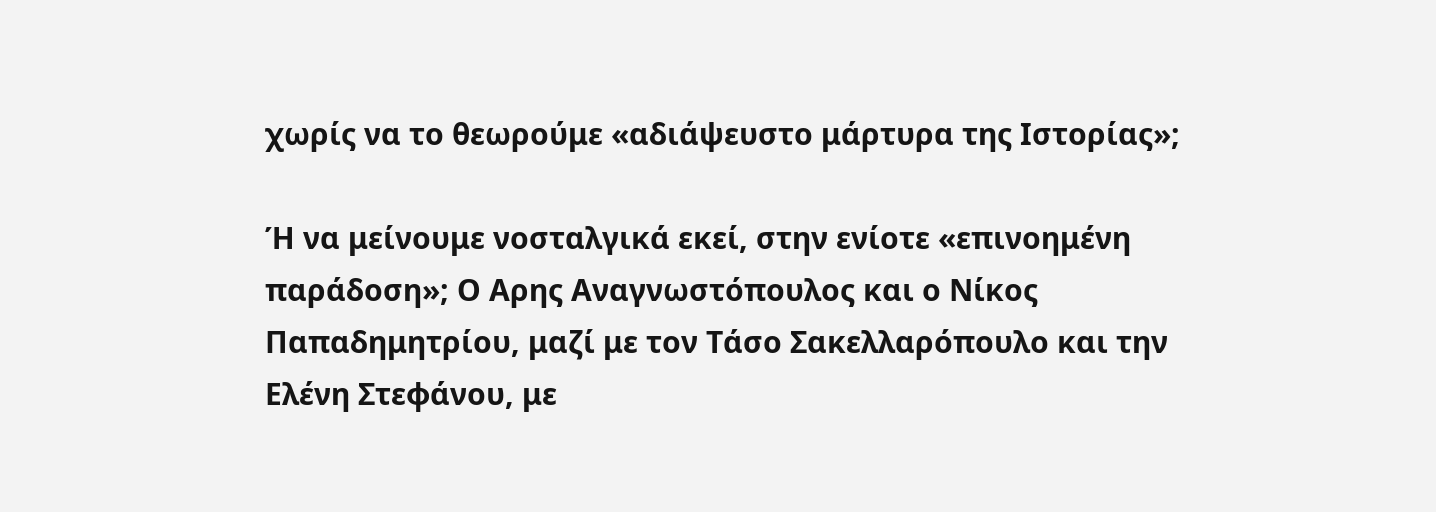χωρίς να το θεωρούμε «αδιάψευστο μάρτυρα της Ιστορίας»;

Ή να μείνουμε νοσταλγικά εκεί, στην ενίοτε «επινοημένη παράδοση»; Ο Αρης Αναγνωστόπουλος και ο Νίκος Παπαδημητρίου, μαζί με τον Τάσο Σακελλαρόπουλο και την Ελένη Στεφάνου, με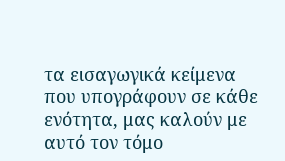τα εισαγωγικά κείμενα που υπογράφουν σε κάθε ενότητα, μας καλούν με αυτό τον τόμο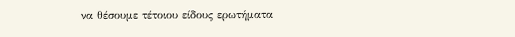να θέσουμε τέτοιου είδους ερωτήματα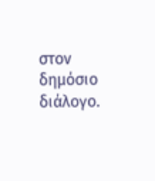στον δημόσιο διάλογο.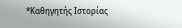*Καθηγητής Ιστορίας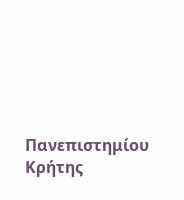Πανεπιστημίου Κρήτης